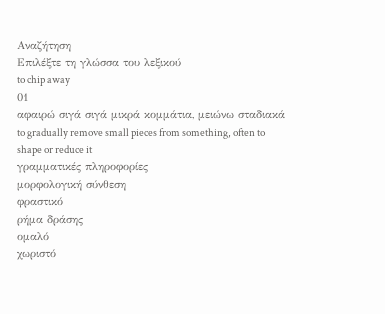Αναζήτηση
Επιλέξτε τη γλώσσα του λεξικού
to chip away
01
αφαιρώ σιγά σιγά μικρά κομμάτια, μειώνω σταδιακά
to gradually remove small pieces from something, often to shape or reduce it
γραμματικές πληροφορίες
μορφολογική σύνθεση
φραστικό
ρήμα δράσης
ομαλό
χωριστό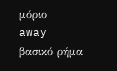μόριο
away
βασικό ρήμα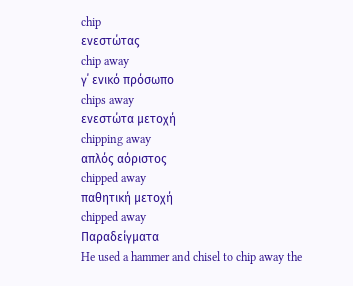chip
ενεστώτας
chip away
γ΄ ενικό πρόσωπο
chips away
ενεστώτα μετοχή
chipping away
απλός αόριστος
chipped away
παθητική μετοχή
chipped away
Παραδείγματα
He used a hammer and chisel to chip away the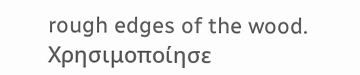rough edges of the wood.
Χρησιμοποίησε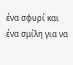ένα σφυρί και ένα σμίλη για να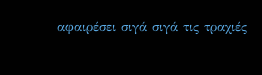αφαιρέσει σιγά σιγά τις τραχιές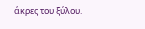άκρες του ξύλου.